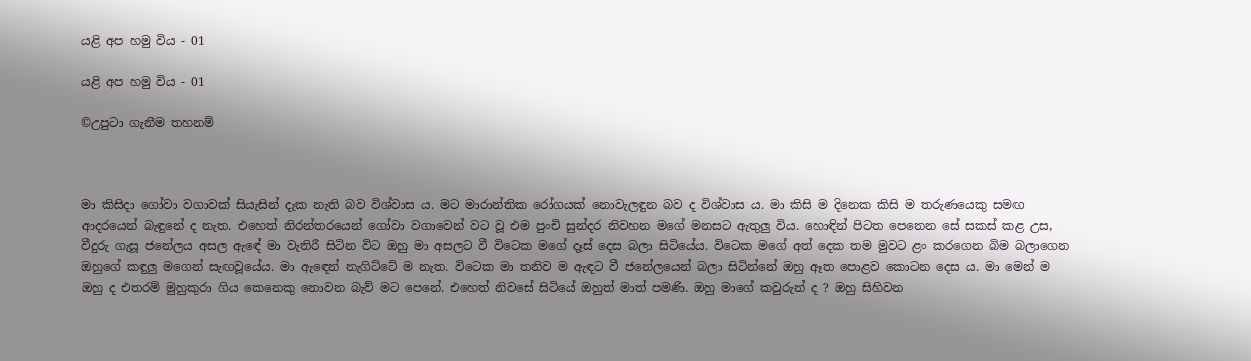යළි අප හමු විය - 01

යළි අප හමු විය - 01

©උපුටා ගැනීම තහනම්



මා කිසිදා ගෝවා වගාවක් සියැසින් දැක නැති බව විශ්වාස ය. මට මාරාන්තික රෝගයක් නොවැලඳුන බව ද විශ්වාස ය. මා කිසි ම දිනෙක කිසි ම තරුණයෙකු සමඟ ආදරයෙන් බැඳුනේ ද නැත. එහෙත් නිරන්තරයෙන් ගෝවා වගාවෙන් වට වූ එම පුංචි සුන්දර නිවහන මගේ මනසට ඇතුලු විය. හොඳින් පිටත පෙනෙන සේ සකස් කළ උස, වීදුරු ගැසූ ජනේලය අසල ඇඳේ මා වැතිරී සිටින විට ඔහු මා අසලට වී විටෙක මගේ දෑස් දෙස බලා සිටියේය. විටෙක මගේ අත් දෙක තම මුවට ළං කරගෙන බිම බලාගෙන ඔහුගේ කඳුලු මගෙන් සැඟවූයේය. මා ඇඳෙන් නැගිට්ටේ ම නැත. විටෙක මා තනිව ම ඇඳට වී ජනේලයෙන් බලා සිටින්නේ ඔහු ඈත පොළව කොටන දෙස ය. මා මෙන් ම ඔහු ද එතරම් මුහුකුරා ගිය කෙනෙකු නොවන බැව් මට පෙනේ. එහෙත් නිවසේ සිටියේ ඔහුත් මාත් පමණි. ඔහු මාගේ කවුරුන් ද ? ඔහු සිහිවන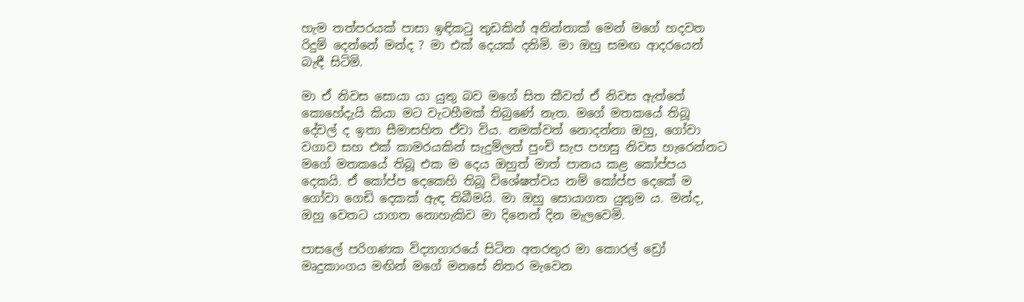හැම තත්පරයක් පාසා ඉඳිකටු තුඩකින් අනින්නාක් මෙන් මගේ හදවත රිදුම් දෙන්නේ මන්ද ? මා එක් දෙයක් දනිමි. මා ඔහු සමඟ ආදරයෙන් බැඳී සිටිමි.

මා ඒ නිවස සොයා යා යුතු බව මගේ සිත කීවත් ඒ නිවස ඇත්තේ කොහේදැයි කියා මට වැටහීමක් තිබුණේ නැත. මගේ මතකයේ තිබූ දේවල් ද ඉතා සීමාසහිත ඒවා විය. නමක්වත් නොදන්නා ඔහු, ගෝවා වගාව සහ එක් කාමරයකින් සැදුම්ලත් පුංචි සැප පහසු නිවස හැරෙන්නට මගේ මතකයේ තිබූ එක ම දෙය ඔහුත් මාත් පානය කළ කෝප්පය දෙකයි. ඒ කෝප්ප දෙකෙහි තිබූ විශේෂත්වය නම් කෝප්ප දෙකේ ම ගෝවා ගෙඩි දෙකක් ඇඳ තිබීමයි. මා ඔහු සොයාගත යුතුම ය. මන්ද, ඔහු වෙතට යාගත නොහැකිව මා දිනෙන් දින මැලවෙමි.

පාසලේ පරිගණක විද්‍යාගාරයේ සිටින අතරතුර මා කොරල් ඩ්‍රෝ මෘදුකාංගය මඟින් මගේ මනසේ නිතර මැවෙන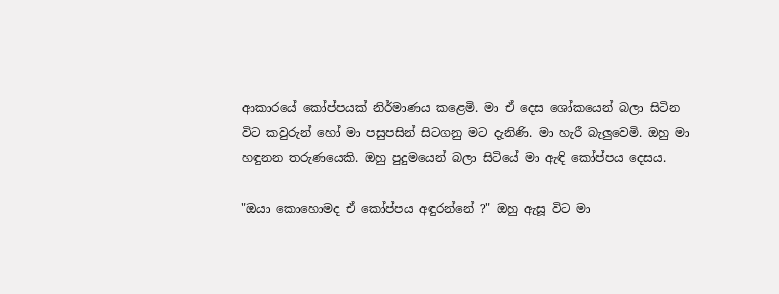ආකාරයේ කෝප්පයක් නිර්මාණය කළෙමි. මා ඒ දෙස ශෝකයෙන් බලා සිටින විට කවුරුන් හෝ මා පසුපසින් සිටගනු මට දැනිණි. මා හැරී බැලුවෙමි. ඔහු මා හඳුනන තරුණයෙකි. ඔහු පුදුමයෙන් බලා සිටියේ මා ඇඳි කෝප්පය දෙසය.

"ඔයා කොහොමද ඒ කෝප්පය අඳුරන්නේ ?" ඔහු ඇසූ විට මා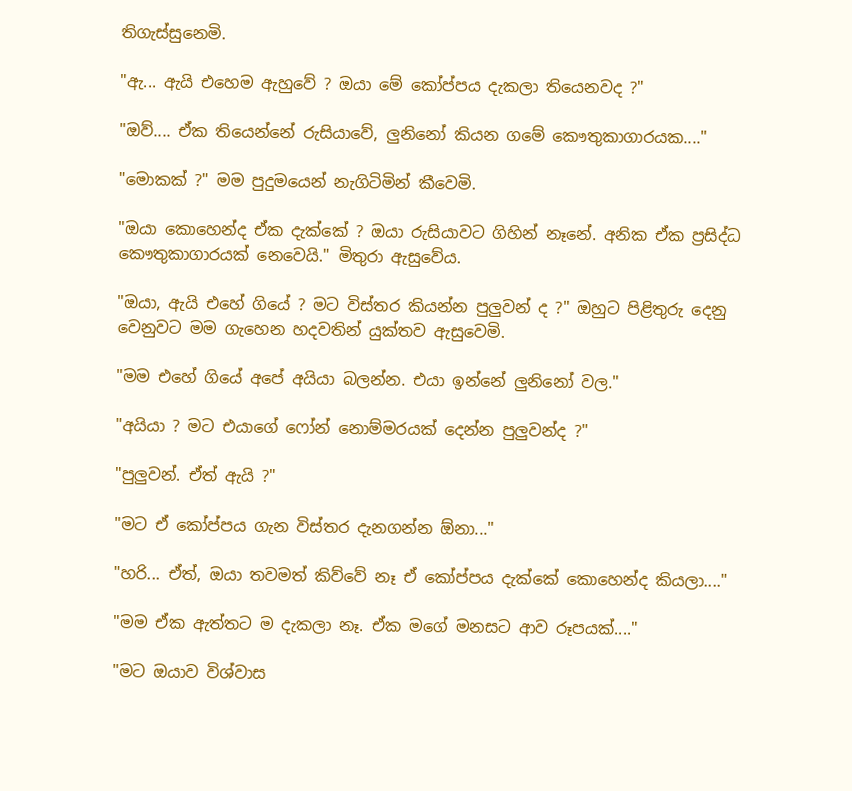තිගැස්සුනෙමි.

"ඇ... ඇයි එහෙම ඇහුවේ ? ඔයා මේ කෝප්පය දැකලා තියෙනවද ?"

"ඔව්.... ඒක තියෙන්නේ රුසියාවේ, ලුනිනෝ කියන ගමේ කෞතුකාගාරයක...."

"මොකක් ?" මම පුදුමයෙන් නැගිටිමින් කීවෙමි.

"ඔයා කොහෙන්ද ඒක දැක්කේ ? ඔයා රුසියාවට ගිහින් නෑනේ. අනික ඒක ප්‍රසිද්ධ කෞතුකාගාරයක් නෙවෙයි." මිතුරා ඇසුවේය.

"ඔයා, ඇයි එහේ ගියේ ? මට විස්තර කියන්න පුලුවන් ද ?" ඔහුට පිළිතුරු දෙනු වෙනුවට මම ගැහෙන හදවතින් යුක්තව ඇසුවෙමි.

"මම එහේ ගියේ අපේ අයියා බලන්න. එයා ඉන්නේ ලුනිනෝ වල."

"අයියා ? මට එයාගේ ෆෝන් නොම්මරයක් දෙන්න පුලුවන්ද ?"

"පුලුවන්. ඒත් ඇයි ?"

"මට ඒ කෝප්පය ගැන විස්තර දැනගන්න ඕනා..."

"හරි... ඒත්, ඔයා තවමත් කිව්වේ නෑ ඒ කෝප්පය දැක්කේ කොහෙන්ද කියලා...."

"මම ඒක ඇත්තට ම දැකලා නෑ. ඒක මගේ මනසට ආව රූපයක්...."

"මට ඔයාව විශ්වාස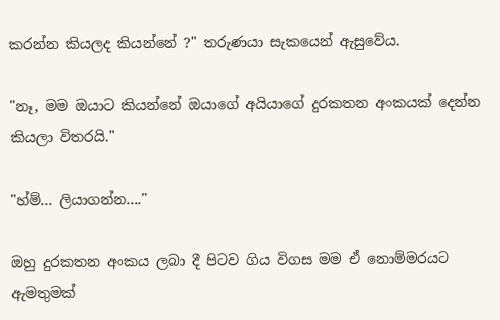කරන්න කියලද කියන්නේ ?" තරුණයා සැකයෙන් ඇසුවේය.

"නෑ, මම ඔයාට කියන්නේ ඔයාගේ අයියාගේ දුරකතන අංකයක් දෙන්න කියලා විතරයි."

"හ්ම්... ලියාගන්න...."

ඔහු දුරකතන අංකය ලබා දී පිටව ගිය විගස මම ඒ නොම්මරයට ඇමතුමක්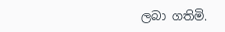ලබා ගතිමි.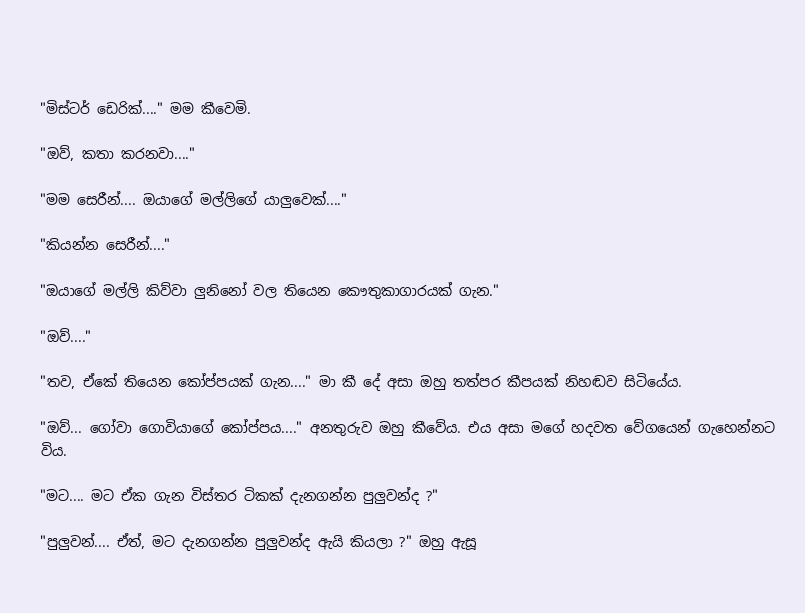"මිස්ටර් ඩෙරික්...." මම කීවෙමි.

"ඔව්, කතා කරනවා...."

"මම සෙරීන්.... ඔයාගේ මල්ලිගේ යාලුවෙක්...."

"කියන්න සෙරීන්...."

"ඔයාගේ මල්ලි කිව්වා ලුනිනෝ වල තියෙන කෞතුකාගාරයක් ගැන."

"ඔව්...."

"තව, ඒකේ තියෙන කෝප්පයක් ගැන...." මා කී දේ අසා ඔහු තත්පර කීපයක් නිහඬව සිටියේය.

"ඔව්... ගෝවා ගොවියාගේ කෝප්පය...." අනතුරුව ඔහු කීවේය. එය අසා මගේ හදවත වේගයෙන් ගැහෙන්නට විය.

"මට.... මට ඒක ගැන විස්තර ටිකක් දැනගන්න පුලුවන්ද ?"

"පුලුවන්.... ඒත්, මට දැනගන්න පුලුවන්ද ඇයි කියලා ?" ඔහු ඇසූ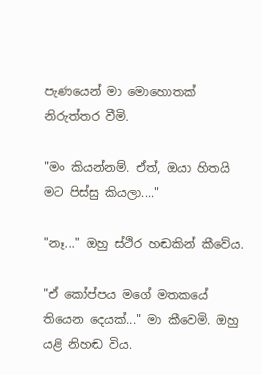පැණයෙන් මා මොහොතක් නිරුත්තර වීමි.

"මං කියන්නම්. ඒත්, ඔයා හිතයි මට පිස්සු කියලා...."

"නෑ..." ඔහු ස්ථිර හඬකින් කීවේය.

"ඒ කෝප්පය මගේ මතකයේ තියෙන දෙයක්..." මා කීවෙමි. ඔහු යළි නිහඬ විය.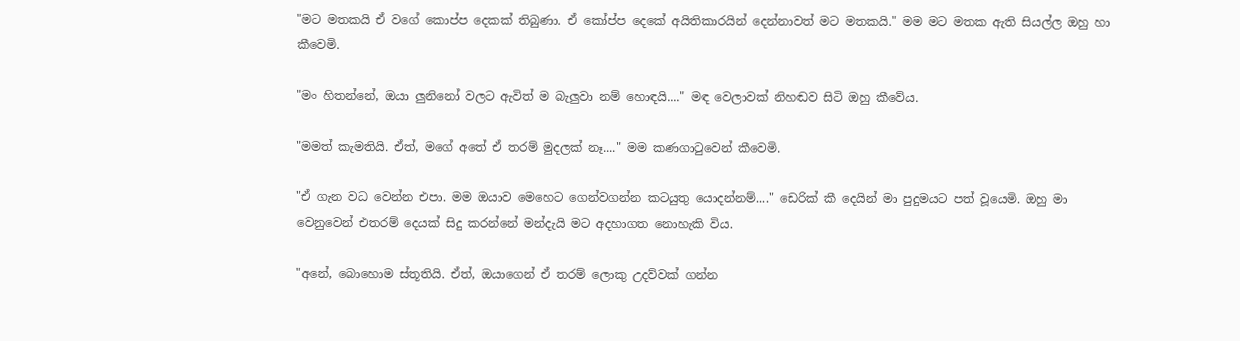"මට මතකයි ඒ වගේ කොප්ප දෙකක් තිබුණා. ඒ කෝප්ප දෙකේ අයිතිකාරයින් දෙන්නාවත් මට මතකයි." මම මට මතක ඇති සියල්ල ඔහු හා කීවෙමි.

"මං හිතන්නේ, ඔයා ලුනිනෝ වලට ඇවිත් ම බැලුවා නම් හොඳයි...." මඳ වෙලාවක් නිහඬව සිටි ඔහු කීවේය.

"මමත් කැමතියි. ඒත්, මගේ අතේ ඒ තරම් මුදලක් නෑ...." මම කණගාටුවෙන් කීවෙමි.

"ඒ ගැන වධ වෙන්න එපා. මම ඔයාව මෙහෙට ගෙන්වගන්න කටයුතු යොදන්නම්...." ඩෙරික් කී දෙයින් මා පුදුමයට පත් වූයෙමි. ඔහු මා වෙනුවෙන් එතරම් දෙයක් සිදු කරන්නේ මන්දැයි මට අදහාගත නොහැකි විය.

"අනේ, බොහොම ස්තූතියි. ඒත්, ඔයාගෙන් ඒ තරම් ලොකු උදව්වක් ගන්න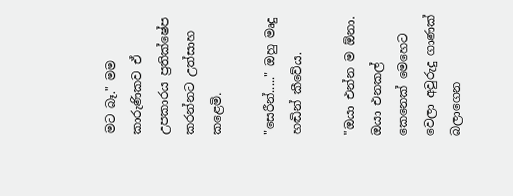මට බෑ." මම කාරුණිකව ඒ උපකාරය ප්‍රතික්ෂේප කරන්නට උත්සාහ කළෙමි.

"සෙරීන්....." ඔහු මෘදු හඬින් කීවේය.

"ඔයා එන්න ම ඕනා. ඔයා එනකල් කෙනෙක් මෙහෙට වෙලා අවුරුදු ගාණක් බලාගෙන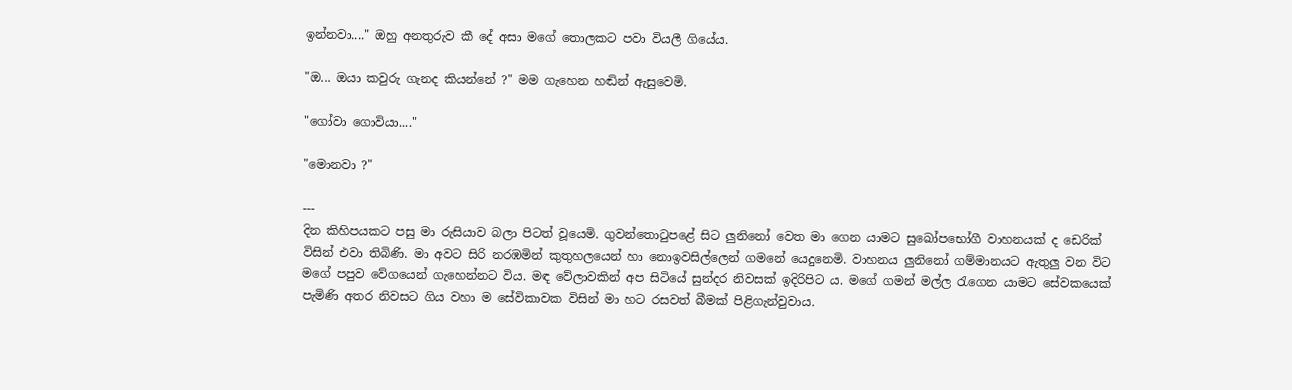ඉන්නවා...." ඔහු අනතුරුව කී දේ අසා මගේ තොලකට පවා වියලී ගියේය.

"ඔ... ඔයා කවුරු ගැනද කියන්නේ ?" මම ගැහෙන හඬින් ඇසුවෙමි.

"ගෝවා ගොවියා...."

"මොනවා ?"

---
දින කිහිපයකට පසු මා රුසියාව බලා පිටත් වූයෙමි. ගුවන්තොටුපළේ සිට ලුනිනෝ වෙත මා ගෙන යාමට සුඛෝපභෝගී වාහනයක් ද ඩෙරික් විසින් එවා තිබිණි. මා අවට සිරි නරඹමින් කුතුහලයෙන් හා නොඉවසිල්ලෙන් ගමනේ යෙදුනෙමි. වාහනය ලුනිනෝ ගම්මානයට ඇතුලු වන විට මගේ පපුව වේගයෙන් ගැහෙන්නට විය. මඳ වේලාවකින් අප සිටියේ සුන්දර නිවසක් ඉදිරිපිට ය. මගේ ගමන් මල්ල රැගෙන යාමට සේවකයෙක් පැමිණි අතර නිවසට ගිය වහා ම සේවිකාවක විසින් මා හට රසවත් බීමක් පිළිගැන්වුවාය.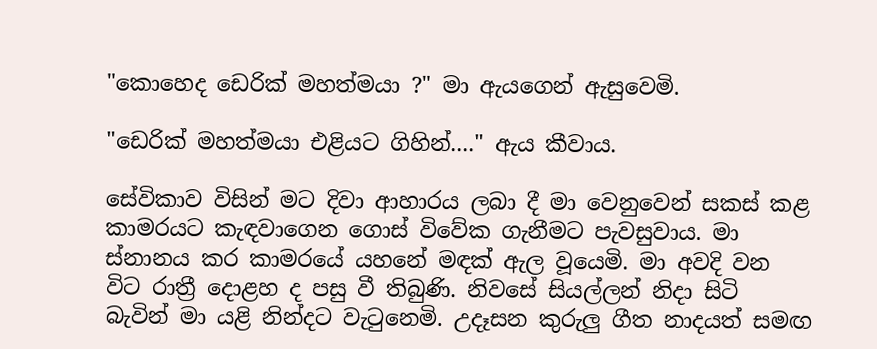"කොහෙද ඩෙරික් මහත්මයා ?" මා ඇයගෙන් ඇසුවෙමි.

"ඩෙරික් මහත්මයා එළියට ගිහින්...." ඇය කීවාය.

සේවිකාව විසින් මට දිවා ආහාරය ලබා දී මා වෙනුවෙන් සකස් කළ කාමරයට කැඳවාගෙන ගොස් විවේක ගැනීමට පැවසුවාය. මා ස්නානය කර කාමරයේ යහනේ මඳක් ඇල වූයෙමි. මා අවදි වන විට රාත්‍රී දොළහ ද පසු වී තිබුණි. නිවසේ සියල්ලන් නිදා සිටි බැවින් මා යළි නින්දට වැටුනෙමි. උදෑසන කුරුලු ගීත නාදයත් සමඟ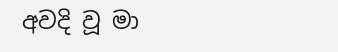අවදි වූ මා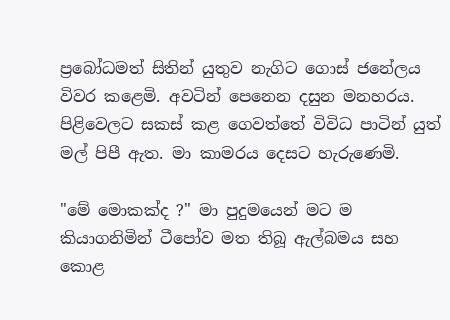ප්‍රබෝධමත් සිතින් යුතුව නැගිට ගොස් ජනේලය විවර කළෙමි. අවටින් පෙනෙන දසුන මනහරය. පිළිවෙලට සකස් කළ ගෙවත්තේ විවිධ පාටින් යුත් මල් පිපී ඇත. මා කාමරය දෙසට හැරුණෙමි.

"මේ මොකක්ද ?" මා පුදුමයෙන් මට ම කියාගනිමින් ටීපෝව මත තිබූ ඇල්බමය සහ කොළ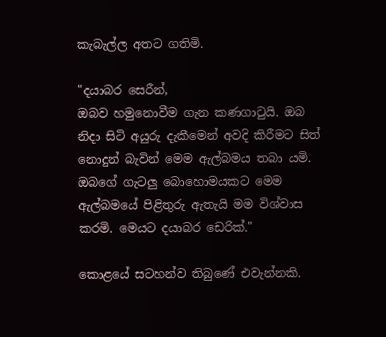කැබැල්ල අතට ගතිමි.

"දයාබර සෙරීන්,
ඔබව හමුනොවීම ගැන කණගාටුයි. ඔබ නිදා සිටි අයුරු දැකීමෙන් අවදි කිරීමට සිත් නොදුන් බැවින් මෙම ඇල්බමය තබා යමි. ඔබගේ ගැටලු බොහොමයකට මෙම ඇල්බමයේ පිළිතුරු ඇතැයි මම විශ්වාස කරමි. මෙයට දයාබර ඩෙරික්."

කොළයේ සටහන්ව තිබුණේ එවැන්නකි.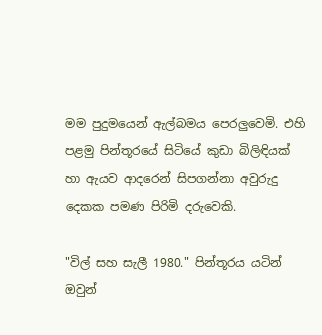මම පුදුමයෙන් ඇල්බමය පෙරලුවෙමි. එහි පළමු පින්තූරයේ සිටියේ කුඩා බිලිඳියක් හා ඇයව ආදරෙන් සිපගන්නා අවුරුදු දෙකක පමණ පිරිමි දරුවෙකි.

"විල් සහ සැලී 1980." පින්තූරය යටින් ඔවුන්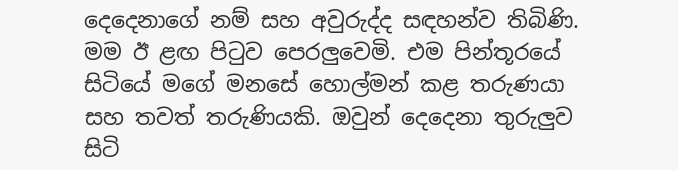දෙදෙනාගේ නම් සහ අවුරුද්ද සඳහන්ව තිබිණි. මම ඊ ළඟ පිටුව පෙරලුවෙමි. එම පින්තූරයේ සිටියේ මගේ මනසේ හොල්මන් කළ තරුණයා සහ තවත් තරුණියකි. ඔවුන් දෙදෙනා තුරුලුව සිටි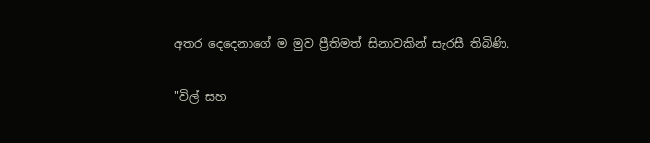අතර දෙදෙනාගේ ම මුව ප්‍රීතිමත් සිනාවකින් සැරසී තිබිණි.

"විල් සහ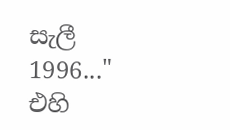සැලී 1996..." එහි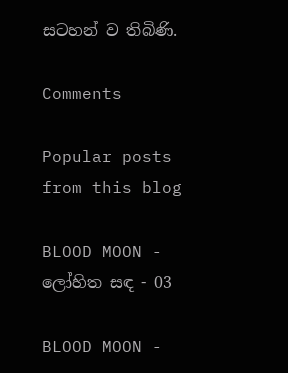සටහන් ව තිබිණි.

Comments

Popular posts from this blog

BLOOD MOON - ලෝහිත සඳ - 03

BLOOD MOON -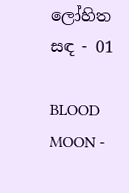ලෝහිත සඳ - 01

BLOOD MOON -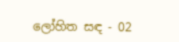ලෝහිත සඳ - 02